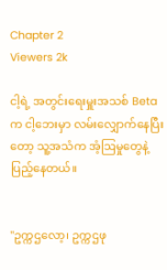Chapter 2
Viewers 2k

ငါ့ရဲ့ အတွင်းရေးမှူးအသစ် Beta က ငါ့ဘေးမှာ လမ်းလျှောက်နေပြီးတော့ သူ့အသံက အံ့ဩမှုတွေနဲ့ ပြည့်နေတယ်။


"ဥက္ကဌလော့၊ ဥက္ကဌဖု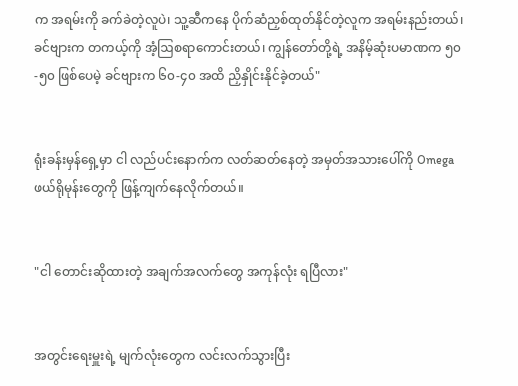က အရမ်းကို ခက်ခဲတဲ့လူပဲ၊ သူ့ဆီကနေ ပိုက်ဆံညှစ်ထုတ်နိုင်တဲ့လူက အရမ်းနည်းတယ်၊ ခင်ဗျားက တကယ့်ကို အံ့ဩစရာကောင်းတယ်၊ ကျွန်‌တော်တို့ရဲ့ အနိမ့်ဆုံးပမာဏက ၅၀-၅၀ ဖြစ်ပေမဲ့ ခင်ဗျားက ၆၀-၄၀ အထိ ညှိနှိုင်းနိုင်ခဲ့တယ်"


ရုံးခန်းမှန်ရှေ့မှာ ငါ လည်ပင်းနောက်က လတ်ဆတ်နေတဲ့ အမှတ်အသားပေါ်ကို Omega ဖယ်ရိုမုန်း‌တွေကို ဖြန့်ကျက်နေလိုက်တယ်။


"ငါ တောင်းဆိုထားတဲ့ အချက်အလက်တွေ အကုန်လုံး ရပြီလား"


အတွင်းရေးမှူးရဲ့ မျက်လုံးတွေက လင်းလက်သွားပြီး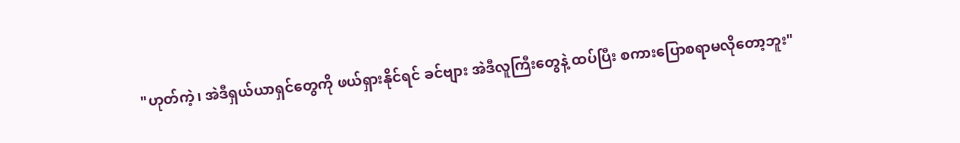"ဟုတ်ကဲ့၊ အဲဒီရှယ်ယာရှင်တွေကို ဖယ်ရှားနိုင်ရင် ခင်ဗျား အဲဒီလူကြီးတွေနဲ့ ထပ်ပြီး စကားပြောစရာမလိုတော့ဘူး"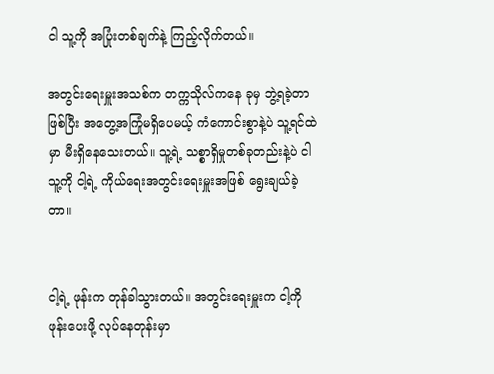ငါ သူ့ကို အပြုံးတစ်ချက်နဲ့ ကြည့်လိုက်တယ်။

အတွင်းရေးမှူးအသစ်က တက္ကသိုလ်ကနေ ခုမှ ဘွဲ့ရခဲ့တာဖြစ်ပြီး အတွေ့အကြုံမရှိပေမယ့် ကံကောင်းစွာနဲ့ပဲ သူ့ရင်ထဲမှာ မီးရှိနေသေးတယ်။ သူ့ရဲ့ သစ္စာရှိမှုတစ်ခုတည်းနဲ့ပဲ ငါ သူ့ကို ငါ့ရဲ့ ကိုယ်ရေးအတွင်းရေးမှူးအဖြစ် ရွေးချယ်ခဲ့တာ။


ငါ့ရဲ့ ဖုန်းက တုန်ခါသွားတယ်။ အတွင်းရေးမှူးက ငါ့ကို ဖုန်းပေးဖို့ လုပ်နေတုန်းမှာ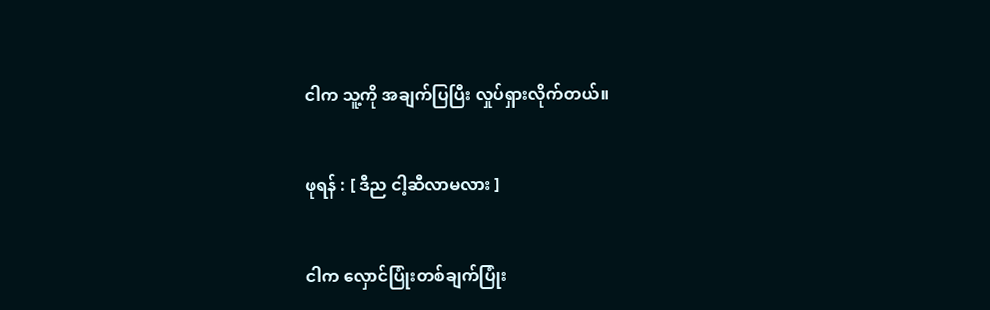ငါက သူ့ကို အချက်ပြပြီး လှုပ်ရှားလိုက်တယ်။


ဖုရန် : [ ဒီည ငါ့ဆီလာမလား ]


ငါက လှောင်ပြုံးတစ်ချက်ပြုံး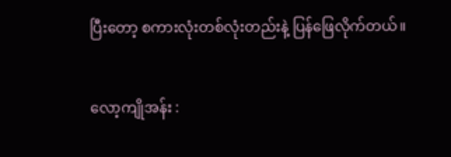ပြီးတော့ စကားလုံးတစ်လုံးတည်းနဲ့ ပြန်ဖြေလိုက်တယ်။


လော့ကျိုအန်း :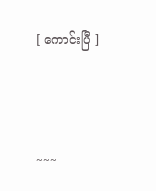[ ကောင်းပြီ ]



~~~